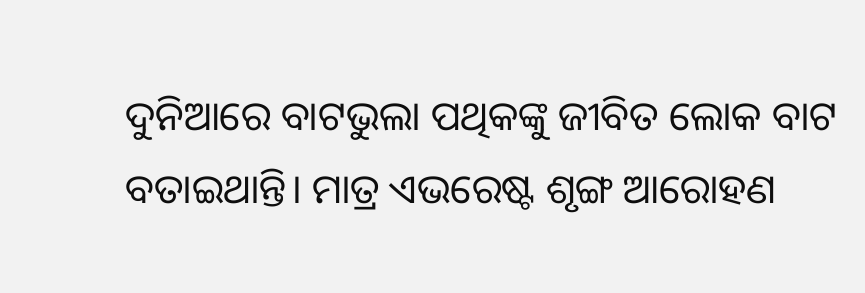ଦୁନିଆରେ ବାଟଭୁଲା ପଥିକଙ୍କୁ ଜୀବିତ ଲୋକ ବାଟ ବତାଇଥାନ୍ତି। ମାତ୍ର ଏଭରେଷ୍ଟ ଶୃଙ୍ଗ ଆରୋହଣ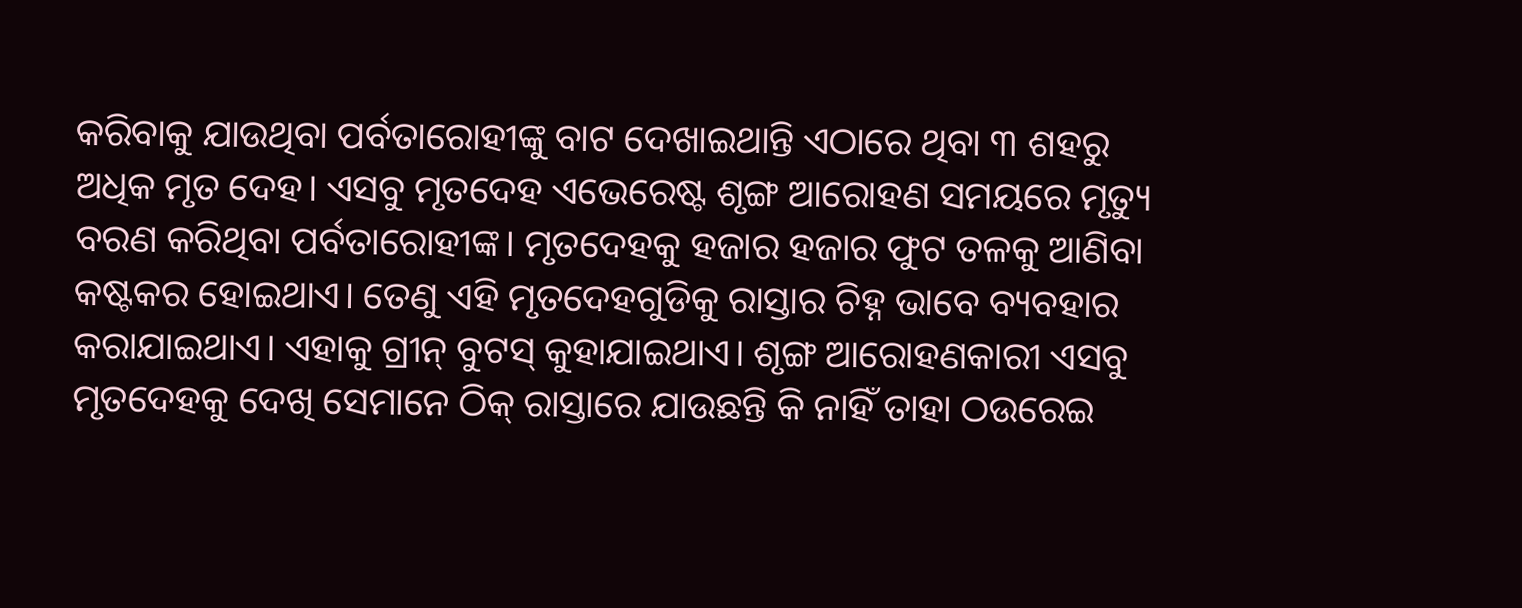କରିବାକୁ ଯାଉଥିବା ପର୍ବତାରୋହୀଙ୍କୁ ବାଟ ଦେଖାଇଥାନ୍ତି ଏଠାରେ ଥିବା ୩ ଶହରୁ ଅଧିକ ମୃତ ଦେହ। ଏସବୁ ମୃତଦେହ ଏଭେରେଷ୍ଟ ଶୃଙ୍ଗ ଆରୋହଣ ସମୟରେ ମୃତ୍ୟୁ ବରଣ କରିଥିବା ପର୍ବତାରୋହୀଙ୍କ। ମୃତଦେହକୁ ହଜାର ହଜାର ଫୁଟ ତଳକୁ ଆଣିବା କଷ୍ଟକର ହୋଇଥାଏ। ତେଣୁ ଏହି ମୃତଦେହଗୁଡିକୁ ରାସ୍ତାର ଚିହ୍ନ ଭାବେ ବ୍ୟବହାର କରାଯାଇଥାଏ। ଏହାକୁ ଗ୍ରୀନ୍ ବୁଟସ୍ କୁହାଯାଇଥାଏ। ଶୃଙ୍ଗ ଆରୋହଣକାରୀ ଏସବୁ ମୃତଦେହକୁ ଦେଖି ସେମାନେ ଠିକ୍ ରାସ୍ତାରେ ଯାଉଛନ୍ତି କି ନାହିଁ ତାହା ଠଉରେଇ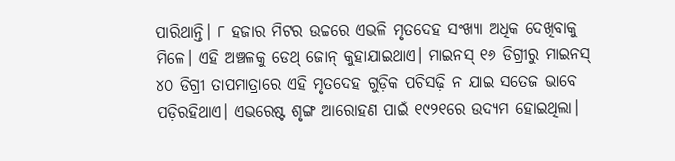ପାରିଥାନ୍ତି। ୮ ହଜାର ମିଟର ଉଚ୍ଚରେ ଏଭଳି ମୃତଦେହ ସଂଖ୍ୟା ଅଧିକ ଦେଖିବାକୁ ମିଳେ। ଏହି ଅଞ୍ଚଳକୁ ଡେଥ୍ ଜୋନ୍ କୁହାଯାଇଥାଏ। ମାଇନସ୍ ୧୬ ଡିଗ୍ରୀରୁ ମାଇନସ୍ ୪୦ ଡିଗ୍ରୀ ତାପମାତ୍ରାରେ ଏହି ମୃତଦେହ ଗୁଡ଼ିକ ପଚିସଢ଼ି ନ ଯାଇ ସତେଜ ଭାବେ ପଡ଼ିରହିଥାଏ। ଏଭରେଷ୍ଟ ଶୃଙ୍ଗ ଆରୋହଣ ପାଇଁ ୧୯୨୧ରେ ଉଦ୍ୟମ ହୋଇଥିଲା।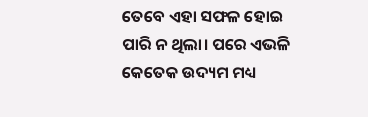ତେବେ ଏହା ସଫଳ ହୋଇ ପାରି ନ ଥିଲା। ପରେ ଏଭଳି କେତେକ ଉଦ୍ୟମ ମଧ୍ୟ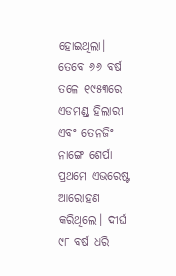ହୋଇଥିଲା। ତେବେ ୬୬ ବର୍ଷ ତଳେ ୧୯୫୩ରେ ଏଡମଣ୍ଡ୍ ହିଲାରୀ ଏବଂ ତେନଜିଂ ନାଙ୍ଗେ ଶେର୍ପା ପ୍ରଥମେ ଏଭରେଷ୍ଟ ଆରୋହଣ କରିଥିଲେ। ଦୀର୍ଘ ୯୮ ବର୍ଷ ଧରି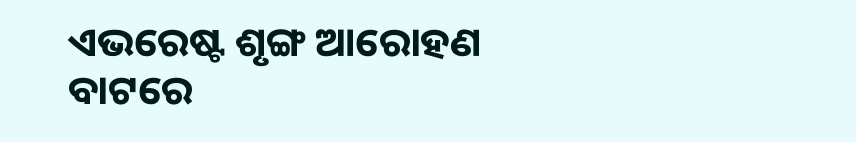ଏଭରେଷ୍ଟ ଶୃଙ୍ଗ ଆରୋହଣ ବାଟରେ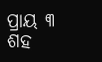ପ୍ରାୟ ୩ ଶହ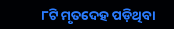୮ଟି ମୃତଦେହ ପଡ଼ିଥିବା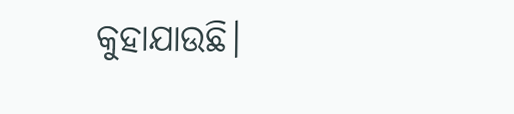କୁହାଯାଉଛି।